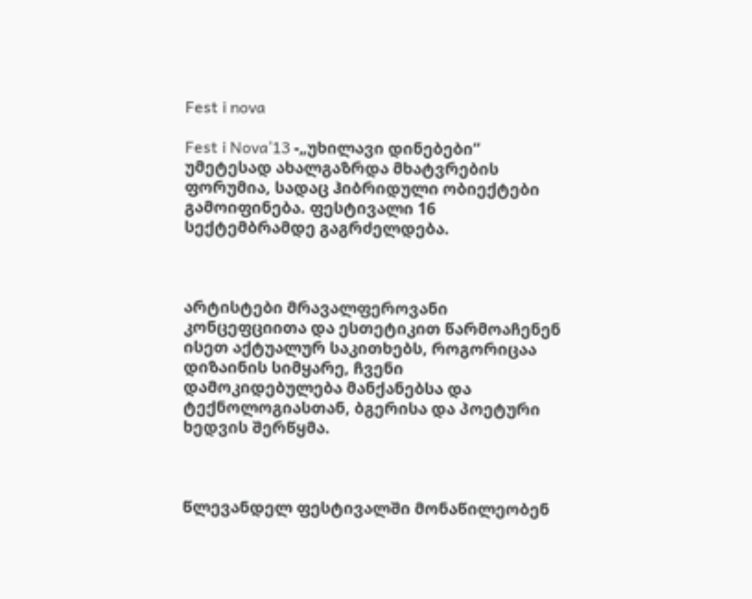Fest i nova

Fest i Nova’13 -„უხილავი დინებები“ უმეტესად ახალგაზრდა მხატვრების ფორუმია, სადაც ჰიბრიდული ობიექტები გამოიფინება. ფესტივალი 16 სექტემბრამდე გაგრძელდება.



არტისტები მრავალფეროვანი კონცეფციითა და ესთეტიკით წარმოაჩენენ ისეთ აქტუალურ საკითხებს, როგორიცაა დიზაინის სიმყარე, ჩვენი დამოკიდებულება მანქანებსა და ტექნოლოგიასთან, ბგერისა და პოეტური ხედვის შერწყმა.



წლევანდელ ფესტივალში მონაწილეობენ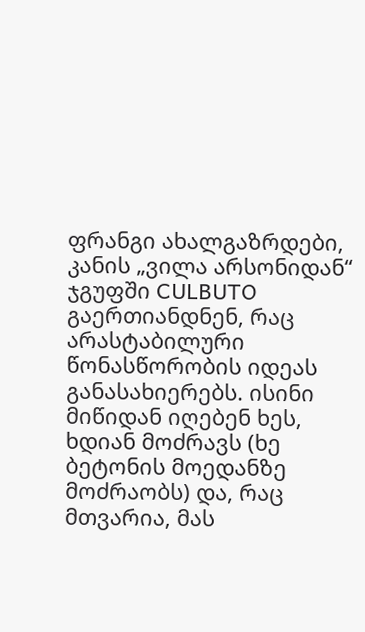ფრანგი ახალგაზრდები,  კანის „ვილა არსონიდან“ ჯგუფში CULBUTO გაერთიანდნენ, რაც არასტაბილური წონასწორობის იდეას განასახიერებს. ისინი მიწიდან იღებენ ხეს, ხდიან მოძრავს (ხე ბეტონის მოედანზე მოძრაობს) და, რაც მთვარია, მას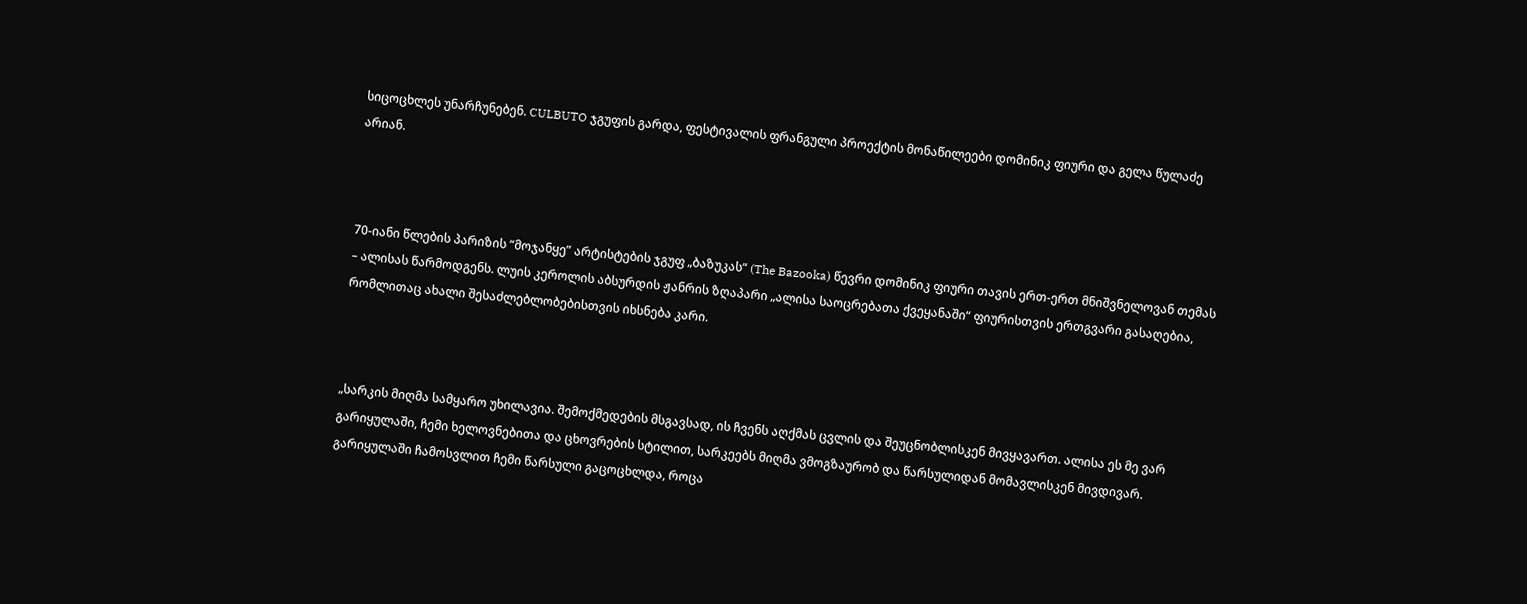სიცოცხლეს უნარჩუნებენ. CULBUTO ჯგუფის გარდა, ფესტივალის ფრანგული პროექტის მონაწილეები დომინიკ ფიური და გელა წულაძე არიან.



70-იანი წლების პარიზის “მოჯანყე” არტისტების ჯგუფ „ბაზუკას“ (The Bazooka) წევრი დომინიკ ფიური თავის ერთ-ერთ მნიშვნელოვან თემას – ალისას წარმოდგენს. ლუის კეროლის აბსურდის ჟანრის ზღაპარი „ალისა საოცრებათა ქვეყანაში“ ფიურისთვის ერთგვარი გასაღებია, რომლითაც ახალი შესაძლებლობებისთვის იხსნება კარი.



„სარკის მიღმა სამყარო უხილავია. შემოქმედების მსგავსად, ის ჩვენს აღქმას ცვლის და შეუცნობლისკენ მივყავართ. ალისა ეს მე ვარ გარიყულაში, ჩემი ხელოვნებითა და ცხოვრების სტილით, სარკეებს მიღმა ვმოგზაურობ და წარსულიდან მომავლისკენ მივდივარ. გარიყულაში ჩამოსვლით ჩემი წარსული გაცოცხლდა, როცა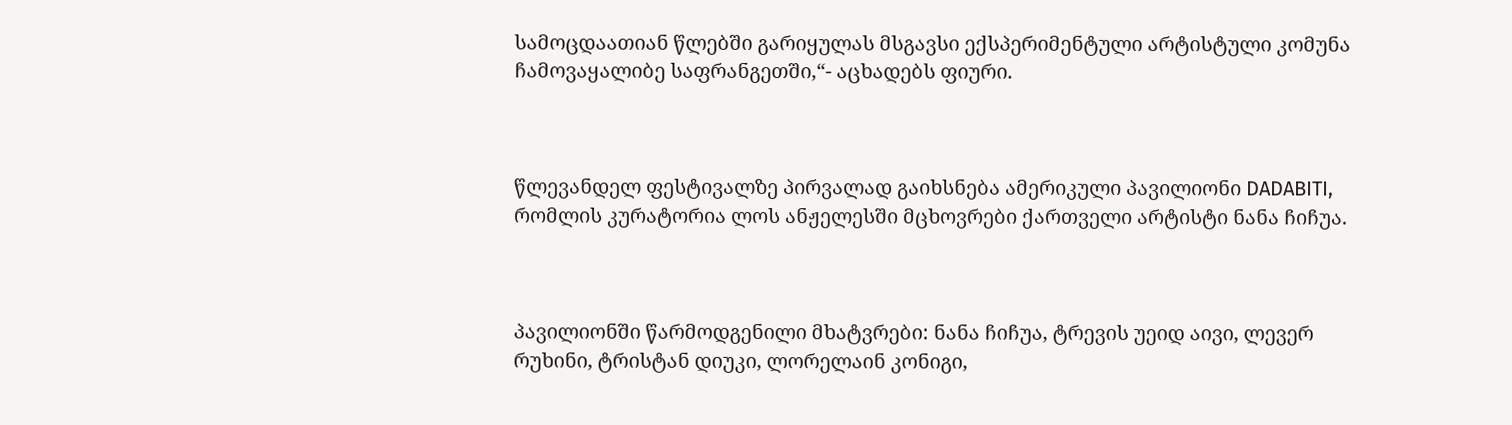სამოცდაათიან წლებში გარიყულას მსგავსი ექსპერიმენტული არტისტული კომუნა ჩამოვაყალიბე საფრანგეთში,“- აცხადებს ფიური.



წლევანდელ ფესტივალზე პირვალად გაიხსნება ამერიკული პავილიონი DADABITI, რომლის კურატორია ლოს ანჟელესში მცხოვრები ქართველი არტისტი ნანა ჩიჩუა.



პავილიონში წარმოდგენილი მხატვრები: ნანა ჩიჩუა, ტრევის უეიდ აივი, ლევერ რუხინი, ტრისტან დიუკი, ლორელაინ კონიგი,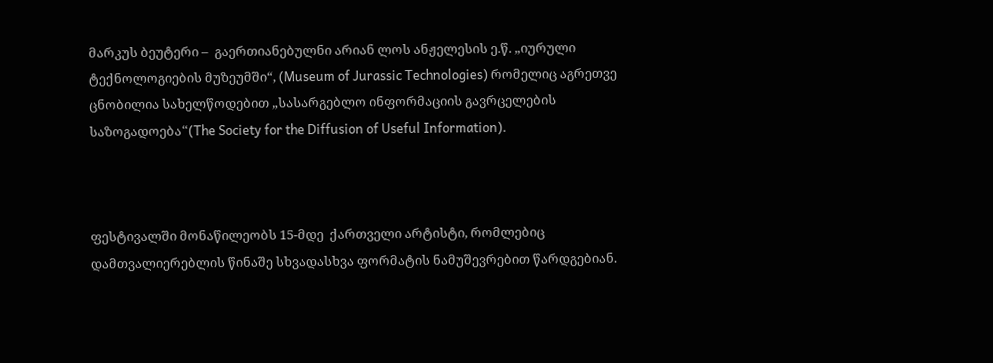მარკუს ბეუტერი –  გაერთიანებულნი არიან ლოს ანჟელესის ე.წ. „იურული ტექნოლოგიების მუზეუმში“, (Museum of Jurassic Technologies) რომელიც აგრეთვე ცნობილია სახელწოდებით „სასარგებლო ინფორმაციის გავრცელების საზოგადოება“(The Society for the Diffusion of Useful Information).



ფესტივალში მონაწილეობს 15-მდე  ქართველი არტისტი, რომლებიც დამთვალიერებლის წინაშე სხვადასხვა ფორმატის ნამუშევრებით წარდგებიან.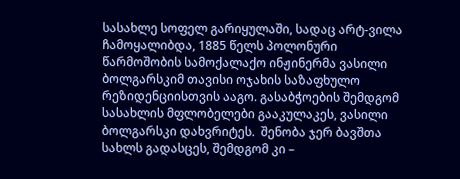სასახლე სოფელ გარიყულაში, სადაც არტ-ვილა ჩამოყალიბდა, 1885 წელს პოლონური წარმოშობის სამოქალაქო ინჟინერმა ვასილი ბოლგარსკიმ თავისი ოჯახის საზაფხულო რეზიდენციისთვის ააგო. გასაბჭოების შემდგომ სასახლის მფლობელები გააკულაკეს, ვასილი ბოლგარსკი დახვრიტეს.  შენობა ჯერ ბავშთა სახლს გადასცეს, შემდგომ კი –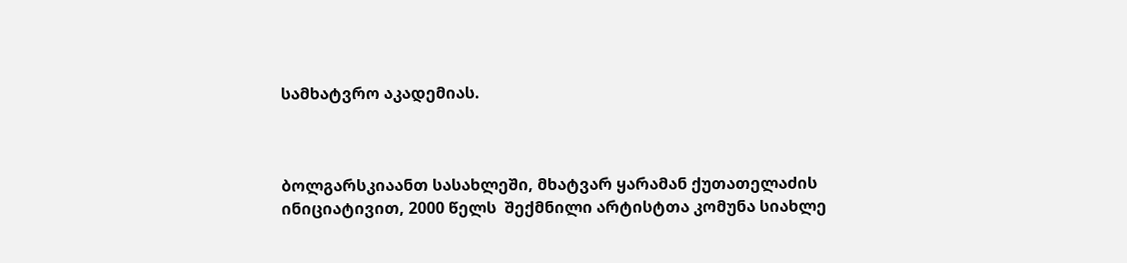სამხატვრო აკადემიას.



ბოლგარსკიაანთ სასახლეში, მხატვარ ყარამან ქუთათელაძის ინიციატივით, 2000 წელს  შექმნილი არტისტთა კომუნა სიახლე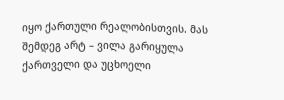იყო ქართული რეალობისთვის. მას შემდეგ არტ – ვილა გარიყულა ქართველი და უცხოელი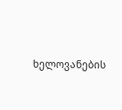ხელოვანების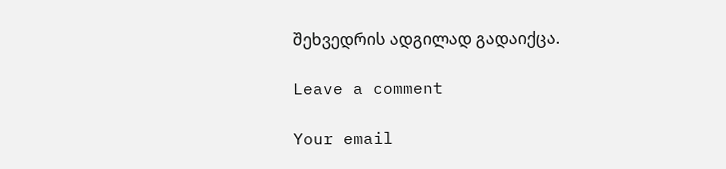შეხვედრის ადგილად გადაიქცა.

Leave a comment

Your email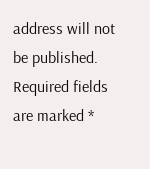address will not be published. Required fields are marked *